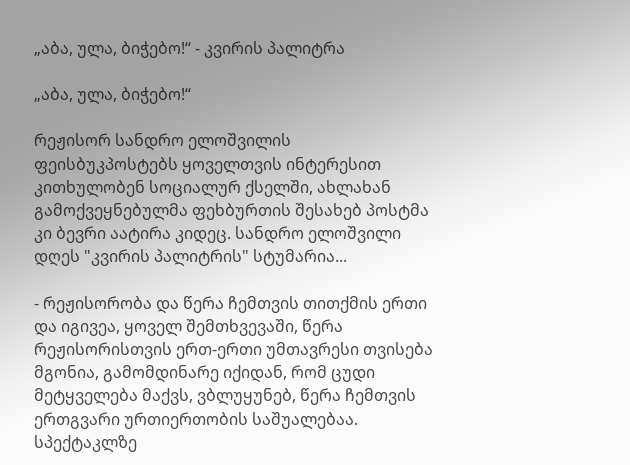„აბა, ულა, ბიჭებო!“ - კვირის პალიტრა

„აბა, ულა, ბიჭებო!“

რეჟისორ სანდრო ელოშვილის ფეისბუკპოსტებს ყოველთვის ინტერესით კითხულობენ სოციალურ ქსელში, ახლახან გამოქვეყნებულმა ფეხბურთის შესახებ პოსტმა კი ბევრი აატირა კიდეც. სანდრო ელოშვილი დღეს "კვირის პალიტრის" სტუმარია...

- რეჟისორობა და წერა ჩემთვის თითქმის ერთი და იგივეა, ყოველ შემთხვევაში, წერა რეჟისორისთვის ერთ-ერთი უმთავრესი თვისება მგონია, გამომდინარე იქიდან, რომ ცუდი მეტყველება მაქვს, ვბლუყუნებ, წერა ჩემთვის ერთგვარი ურთიერთობის საშუალებაა. სპექტაკლზე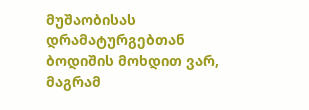მუშაობისას დრამატურგებთან ბოდიშის მოხდით ვარ, მაგრამ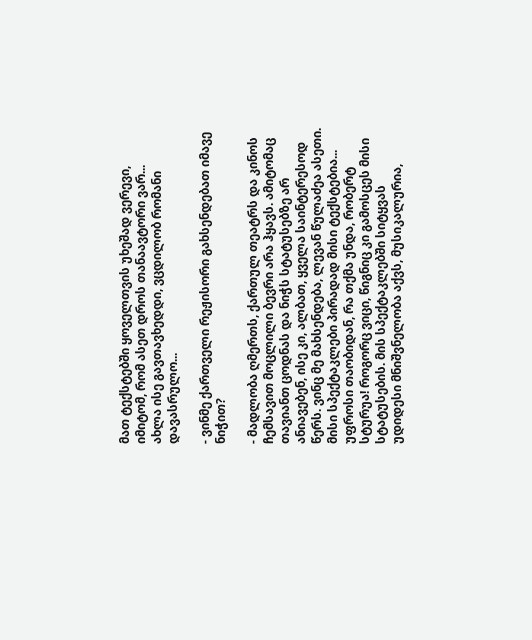მათ ტექსტებში ყოველთვის უხეშად ვერევი, იმიტომ, რომ ასეთ დროს თანაავტორი ვარ... ახლა ისე გავთავხედდი, ვცდილობ რომანი დავასრულო...

- ვინმე ქართველი რეჟისორი გახსენდებათ იმავე ნიჭით?

- მადლობა ღმერთს, ქართულ თეატრს და კინოს ჩემსავით მოცლილი ბევრი არა ჰყავს. ამიტომაც თავიანთ ცოდნას და ნიჭს სტატუსებზე არ ანიავებენ, ისე კი, ალბათ, ყველა საინტერესოდ წერს. ვინც მე მახსენდება, ლევან წულაძეა ასეთი. მისი სპექტაკლები პირადად მისი ტექსტებია... უფროსი თაობიდან, რა თქმა უნდა, რობერტ სტურუა! როგორც ვიცი, წიგნიც კი გამოსცეს მისი სტატუსების. მის სპექტაკლებში სიტყვას უდიდესი მნიშვნელობა აქვს, მუსიკალურია,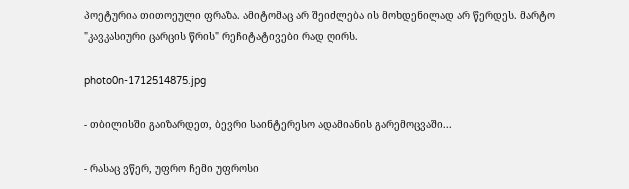პოეტურია თითოეული ფრაზა. ამიტომაც არ შეიძლება ის მოხდენილად არ წერდეს. მარტო "კავკასიური ცარცის წრის" რეჩიტატივები რად ღირს.

photo0n-1712514875.jpg

- თბილისში გაიზარდეთ, ბევრი საინტერესო ადამიანის გარემოცვაში...

- რასაც ვწერ, უფრო ჩემი უფროსი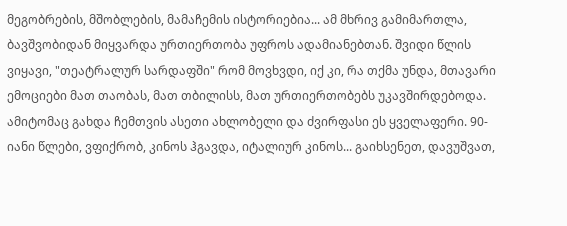მეგობრების, მშობლების, მამაჩემის ისტორიებია... ამ მხრივ გამიმართლა, ბავშვობიდან მიყვარდა ურთიერთობა უფროს ადამიანებთან. შვიდი წლის ვიყავი, "თეატრალურ სარდაფში" რომ მოვხვდი, იქ კი, რა თქმა უნდა, მთავარი ემოციები მათ თაობას, მათ თბილისს, მათ ურთიერთობებს უკავშირდებოდა. ამიტომაც გახდა ჩემთვის ასეთი ახლობელი და ძვირფასი ეს ყველაფერი. 90-იანი წლები, ვფიქრობ, კინოს ჰგავდა, იტალიურ კინოს... გაიხსენეთ, დავუშვათ,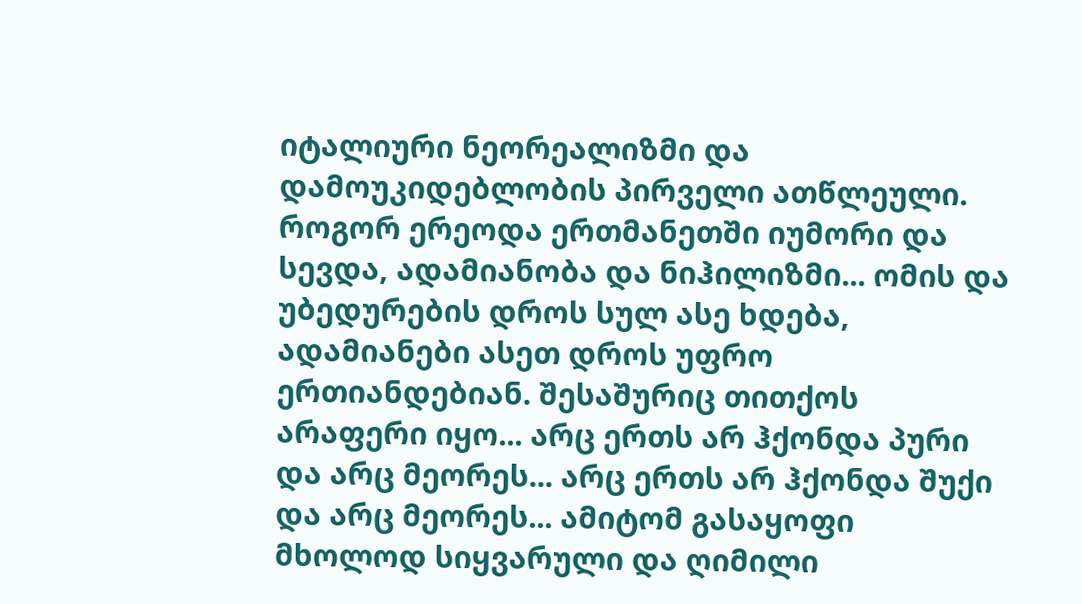იტალიური ნეორეალიზმი და დამოუკიდებლობის პირველი ათწლეული. როგორ ერეოდა ერთმანეთში იუმორი და სევდა, ადამიანობა და ნიჰილიზმი... ომის და უბედურების დროს სულ ასე ხდება, ადამიანები ასეთ დროს უფრო ერთიანდებიან. შესაშურიც თითქოს არაფერი იყო... არც ერთს არ ჰქონდა პური და არც მეორეს... არც ერთს არ ჰქონდა შუქი და არც მეორეს... ამიტომ გასაყოფი მხოლოდ სიყვარული და ღიმილი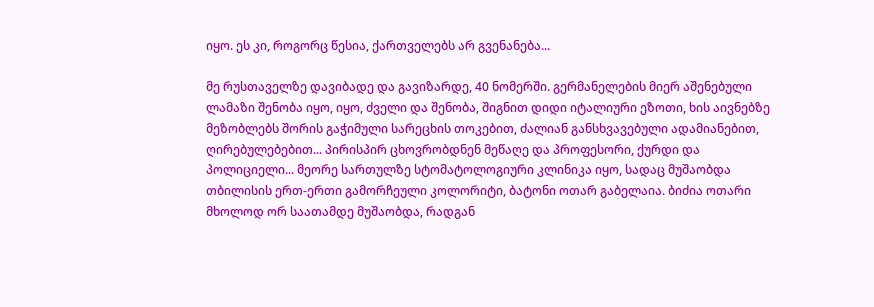იყო. ეს კი, როგორც წესია, ქართველებს არ გვენანება...

მე რუსთაველზე დავიბადე და გავიზარდე, 40 ნომერში. გერმანელების მიერ აშენებული ლამაზი შენობა იყო, იყო, ძველი და შენობა, შიგნით დიდი იტალიური ეზოთი, ხის აივნებზე მეზობლებს შორის გაჭიმული სარეცხის თოკებით, ძალიან განსხვავებული ადამიანებით, ღირებულებებით... პირისპირ ცხოვრობდნენ მეწაღე და პროფესორი, ქურდი და პოლიციელი... მეორე სართულზე სტომატოლოგიური კლინიკა იყო, სადაც მუშაობდა თბილისის ერთ-ერთი გამორჩეული კოლორიტი, ბატონი ოთარ გაბელაია. ბიძია ოთარი მხოლოდ ორ საათამდე მუშაობდა, რადგან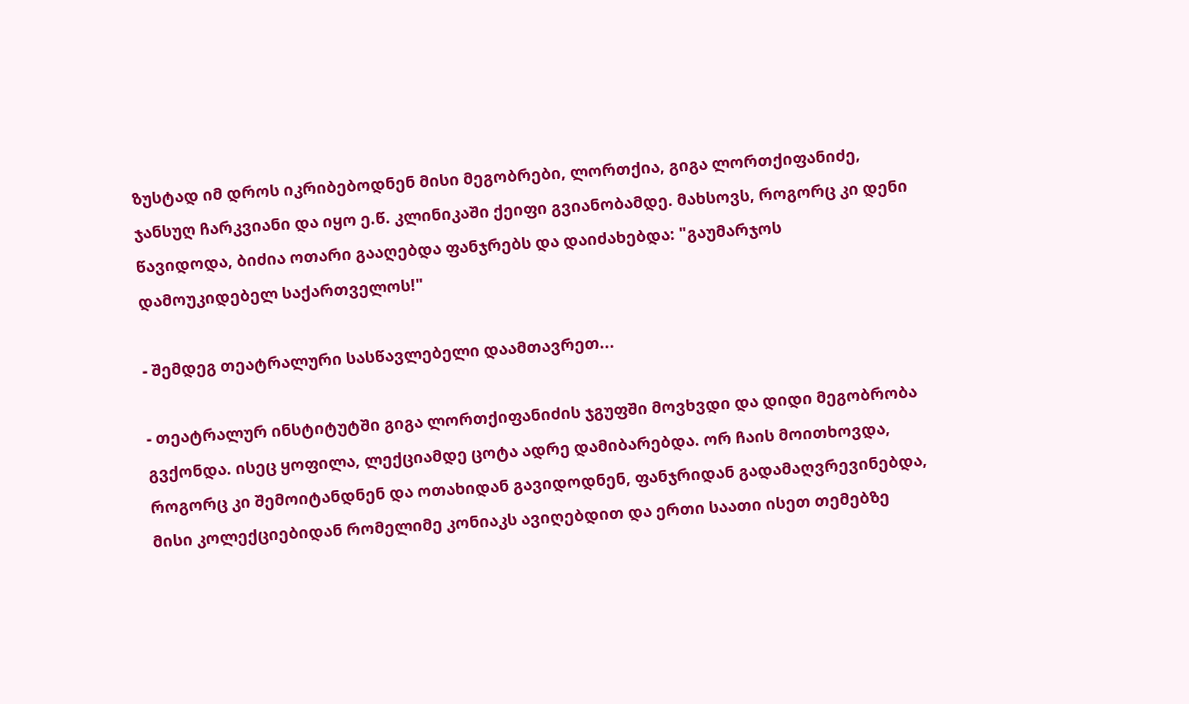ზუსტად იმ დროს იკრიბებოდნენ მისი მეგობრები, ლორთქია, გიგა ლორთქიფანიძე, ჯანსუღ ჩარკვიანი და იყო ე.წ. კლინიკაში ქეიფი გვიანობამდე. მახსოვს, როგორც კი დენი წავიდოდა, ბიძია ოთარი გააღებდა ფანჯრებს და დაიძახებდა: "გაუმარჯოს დამოუკიდებელ საქართველოს!"

- შემდეგ თეატრალური სასწავლებელი დაამთავრეთ...

- თეატრალურ ინსტიტუტში გიგა ლორთქიფანიძის ჯგუფში მოვხვდი და დიდი მეგობრობა გვქონდა. ისეც ყოფილა, ლექციამდე ცოტა ადრე დამიბარებდა. ორ ჩაის მოითხოვდა, როგორც კი შემოიტანდნენ და ოთახიდან გავიდოდნენ, ფანჯრიდან გადამაღვრევინებდა, მისი კოლექციებიდან რომელიმე კონიაკს ავიღებდით და ერთი საათი ისეთ თემებზე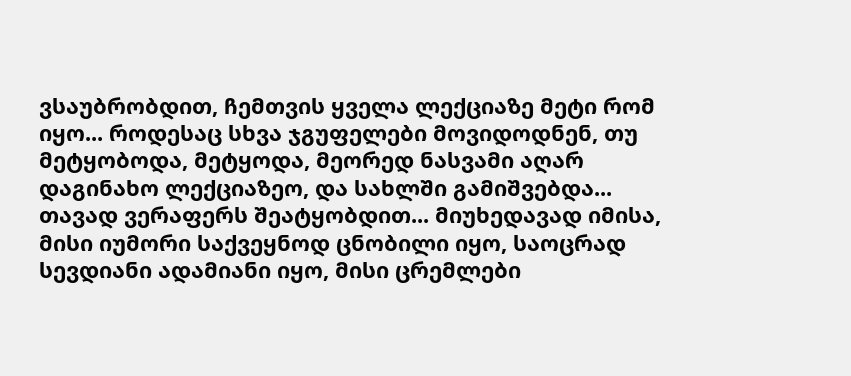ვსაუბრობდით, ჩემთვის ყველა ლექციაზე მეტი რომ იყო... როდესაც სხვა ჯგუფელები მოვიდოდნენ, თუ მეტყობოდა, მეტყოდა, მეორედ ნასვამი აღარ დაგინახო ლექციაზეო, და სახლში გამიშვებდა... თავად ვერაფერს შეატყობდით... მიუხედავად იმისა, მისი იუმორი საქვეყნოდ ცნობილი იყო, საოცრად სევდიანი ადამიანი იყო, მისი ცრემლები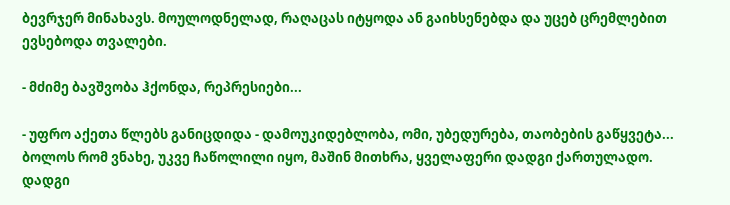ბევრჯერ მინახავს. მოულოდნელად, რაღაცას იტყოდა ან გაიხსენებდა და უცებ ცრემლებით ევსებოდა თვალები.

- მძიმე ბავშვობა ჰქონდა, რეპრესიები...

- უფრო აქეთა წლებს განიცდიდა - დამოუკიდებლობა, ომი, უბედურება, თაობების გაწყვეტა... ბოლოს რომ ვნახე, უკვე ჩაწოლილი იყო, მაშინ მითხრა, ყველაფერი დადგი ქართულადო. დადგი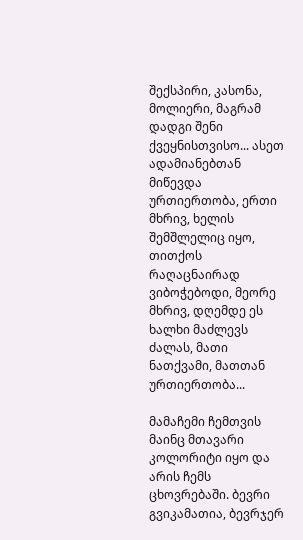შექსპირი, კასონა, მოლიერი, მაგრამ დადგი შენი ქვეყნისთვისო... ასეთ ადამიანებთან მიწევდა ურთიერთობა, ერთი მხრივ, ხელის შემშლელიც იყო, თითქოს რაღაცნაირად ვიბოჭებოდი, მეორე მხრივ, დღემდე ეს ხალხი მაძლევს ძალას, მათი ნათქვამი, მათთან ურთიერთობა...

მამაჩემი ჩემთვის მაინც მთავარი კოლორიტი იყო და არის ჩემს ცხოვრებაში. ბევრი გვიკამათია, ბევრჯერ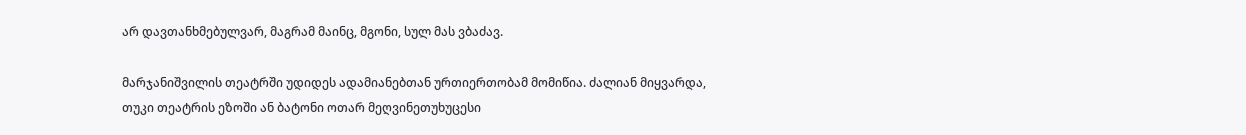არ დავთანხმებულვარ, მაგრამ მაინც, მგონი, სულ მას ვბაძავ.

მარჯანიშვილის თეატრში უდიდეს ადამიანებთან ურთიერთობამ მომიწია. ძალიან მიყვარდა, თუკი თეატრის ეზოში ან ბატონი ოთარ მეღვინეთუხუცესი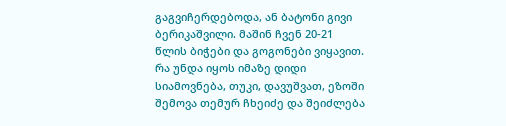გაგვიჩერდებოდა, ან ბატონი გივი ბერიკაშვილი. მაშინ ჩვენ 20-21 წლის ბიჭები და გოგონები ვიყავით. რა უნდა იყოს იმაზე დიდი სიამოვნება, თუკი, დავუშვათ, ეზოში შემოვა თემურ ჩხეიძე და შეიძლება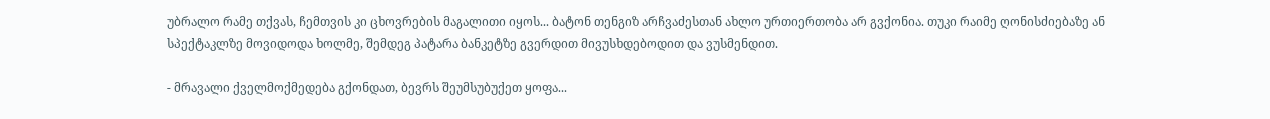უბრალო რამე თქვას, ჩემთვის კი ცხოვრების მაგალითი იყოს... ბატონ თენგიზ არჩვაძესთან ახლო ურთიერთობა არ გვქონია. თუკი რაიმე ღონისძიებაზე ან სპექტაკლზე მოვიდოდა ხოლმე, შემდეგ პატარა ბანკეტზე გვერდით მივუსხდებოდით და ვუსმენდით.

- მრავალი ქველმოქმედება გქონდათ, ბევრს შეუმსუბუქეთ ყოფა...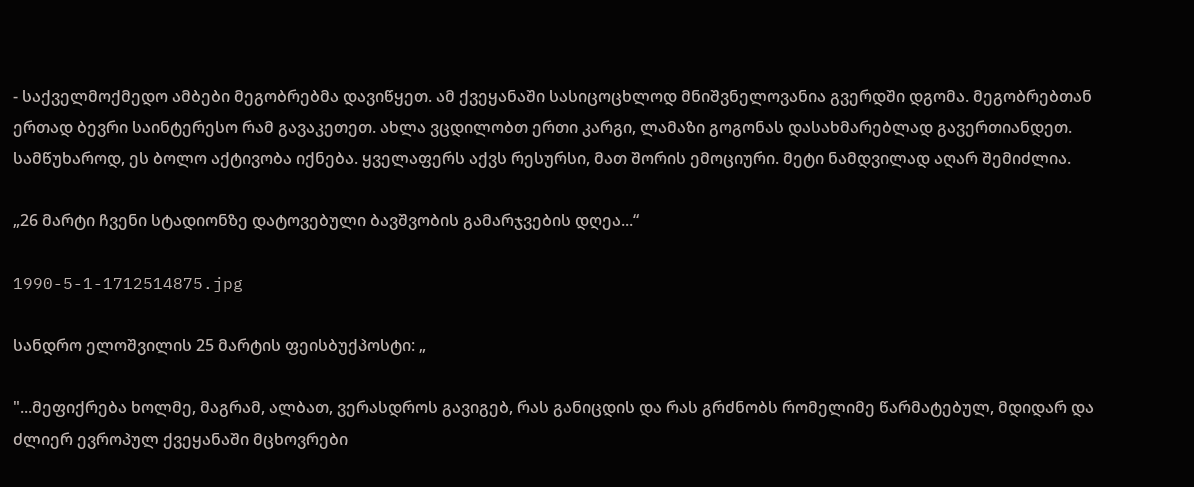- საქველმოქმედო ამბები მეგობრებმა დავიწყეთ. ამ ქვეყანაში სასიცოცხლოდ მნიშვნელოვანია გვერდში დგომა. მეგობრებთან ერთად ბევრი საინტერესო რამ გავაკეთეთ. ახლა ვცდილობთ ერთი კარგი, ლამაზი გოგონას დასახმარებლად გავერთიანდეთ. სამწუხაროდ, ეს ბოლო აქტივობა იქნება. ყველაფერს აქვს რესურსი, მათ შორის ემოციური. მეტი ნამდვილად აღარ შემიძლია.

„26 მარტი ჩვენი სტადიონზე დატოვებული ბავშვობის გამარჯვების დღეა...“

1990-5-1-1712514875.jpg

სანდრო ელოშვილის 25 მარტის ფეისბუქპოსტი: „

"...მეფიქრება ხოლმე, მაგრამ, ალბათ, ვერასდროს გავიგებ, რას განიცდის და რას გრძნობს რომელიმე წარმატებულ, მდიდარ და ძლიერ ევროპულ ქვეყანაში მცხოვრები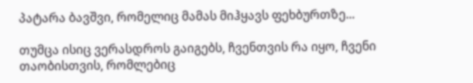პატარა ბავშვი, რომელიც მამას მიჰყავს ფეხბურთზე...

თუმცა ისიც ვერასდროს გაიგებს, ჩვენთვის რა იყო, ჩვენი თაობისთვის, რომლებიც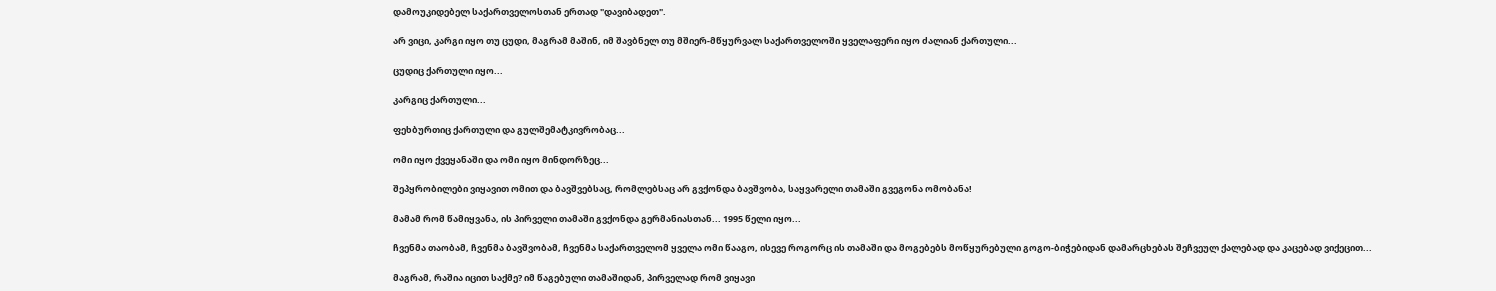დამოუკიდებელ საქართველოსთან ერთად "დავიბადეთ".

არ ვიცი, კარგი იყო თუ ცუდი, მაგრამ მაშინ, იმ შავბნელ თუ მშიერ-მწყურვალ საქართველოში ყველაფერი იყო ძალიან ქართული...

ცუდიც ქართული იყო...

კარგიც ქართული...

ფეხბურთიც ქართული და გულშემატკივრობაც...

ომი იყო ქვეყანაში და ომი იყო მინდორზეც...

შეპყრობილები ვიყავით ომით და ბავშვებსაც, რომლებსაც არ გვქონდა ბავშვობა, საყვარელი თამაში გვეგონა ომობანა!

მამამ რომ წამიყვანა, ის პირველი თამაში გვქონდა გერმანიასთან... 1995 წელი იყო...

ჩვენმა თაობამ, ჩვენმა ბავშვობამ, ჩვენმა საქართველომ ყველა ომი წააგო, ისევე როგორც ის თამაში და მოგებებს მოწყურებული გოგო-ბიჭებიდან დამარცხებას შეჩვეულ ქალებად და კაცებად ვიქეცით...

მაგრამ, რაშია იცით საქმე? იმ წაგებული თამაშიდან, პირველად რომ ვიყავი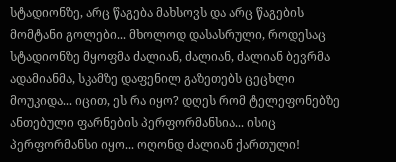სტადიონზე, არც წაგება მახსოვს და არც წაგების მომტანი გოლები... მხოლოდ დასასრული, როდესაც სტადიონზე მყოფმა ძალიან, ძალიან, ძალიან ბევრმა ადამიანმა, სკამზე დაფენილ გაზეთებს ცეცხლი მოუკიდა... იცით, ეს რა იყო? დღეს რომ ტელეფონებზე ანთებული ფარნების პერფორმანსია... ისიც პერფორმანსი იყო... ოღონდ ძალიან ქართული!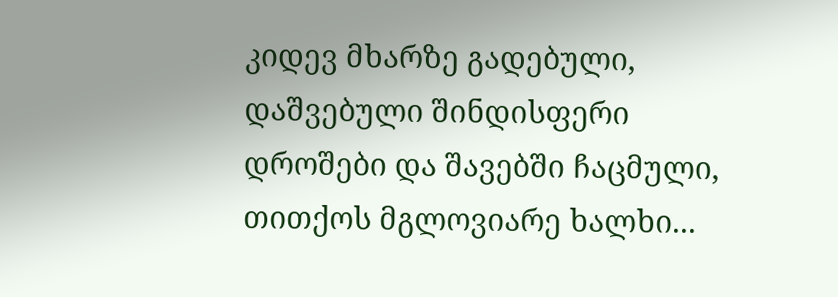კიდევ მხარზე გადებული, დაშვებული შინდისფერი დროშები და შავებში ჩაცმული, თითქოს მგლოვიარე ხალხი...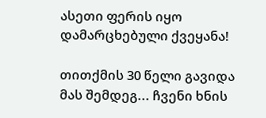ასეთი ფერის იყო დამარცხებული ქვეყანა!

თითქმის 30 წელი გავიდა მას შემდეგ... ჩვენი ხნის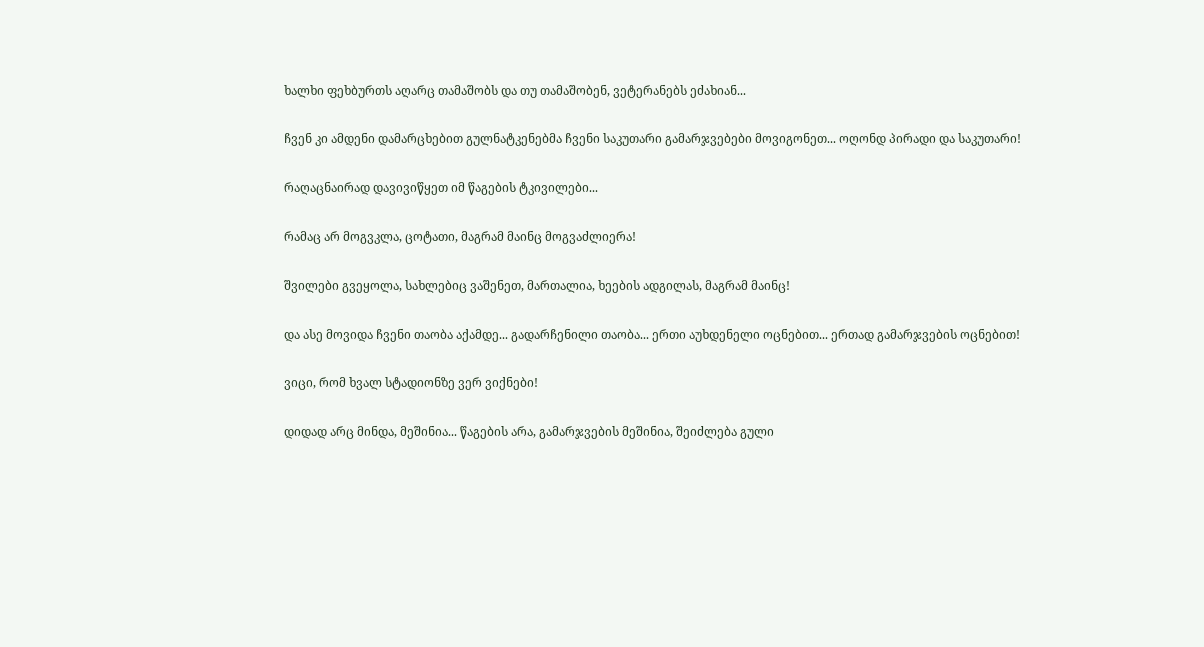ხალხი ფეხბურთს აღარც თამაშობს და თუ თამაშობენ, ვეტერანებს ეძახიან...

ჩვენ კი ამდენი დამარცხებით გულნატკენებმა ჩვენი საკუთარი გამარჯვებები მოვიგონეთ... ოღონდ პირადი და საკუთარი!

რაღაცნაირად დავივიწყეთ იმ წაგების ტკივილები...

რამაც არ მოგვკლა, ცოტათი, მაგრამ მაინც მოგვაძლიერა!

შვილები გვეყოლა, სახლებიც ვაშენეთ, მართალია, ხეების ადგილას, მაგრამ მაინც!

და ასე მოვიდა ჩვენი თაობა აქამდე... გადარჩენილი თაობა... ერთი აუხდენელი ოცნებით... ერთად გამარჯვების ოცნებით!

ვიცი, რომ ხვალ სტადიონზე ვერ ვიქნები!

დიდად არც მინდა, მეშინია... წაგების არა, გამარჯვების მეშინია, შეიძლება გული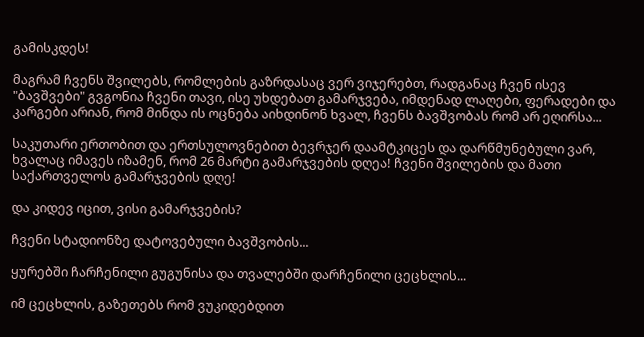გამისკდეს!

მაგრამ ჩვენს შვილებს, რომლების გაზრდასაც ვერ ვიჯერებთ, რადგანაც ჩვენ ისევ "ბავშვები" გვგონია ჩვენი თავი, ისე უხდებათ გამარჯვება, იმდენად ლაღები, ფერადები და კარგები არიან, რომ მინდა ის ოცნება აიხდინონ ხვალ, ჩვენს ბავშვობას რომ არ ეღირსა...

საკუთარი ერთობით და ერთსულოვნებით ბევრჯერ დაამტკიცეს და დარწმუნებული ვარ, ხვალაც იმავეს იზამენ, რომ 26 მარტი გამარჯვების დღეა! ჩვენი შვილების და მათი საქართველოს გამარჯვების დღე!

და კიდევ იცით, ვისი გამარჯვების?

ჩვენი სტადიონზე დატოვებული ბავშვობის...

ყურებში ჩარჩენილი გუგუნისა და თვალებში დარჩენილი ცეცხლის...

იმ ცეცხლის, გაზეთებს რომ ვუკიდებდით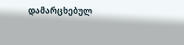დამარცხებულ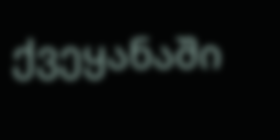ქვეყანაში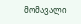მომავალი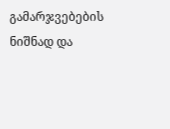გამარჯვებების ნიშნად და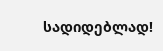სადიდებლად!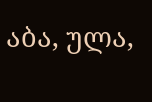აბა, ულა,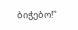ბიჭებო!"